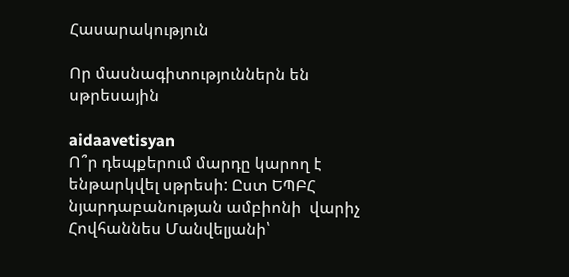Հասարակություն

Որ մասնագիտություններն են սթրեսային

aidaavetisyan
Ո՞ր դեպքերում մարդը կարող է ենթարկվել սթրեսի: Ըստ ԵՊԲՀ նյարդաբանության ամբիոնի  վարիչ Հովհաննես Մանվելյանի՝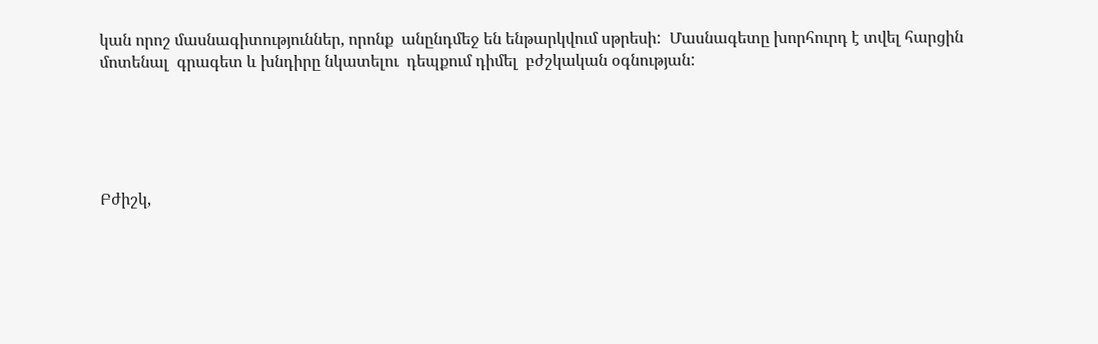կան որոշ մասնագիտություններ, որոնք  անընդմեջ են ենթարկվում սթրեսի:  Մասնագետը խորհուրդ է տվել հարցին մոտենալ  գրագետ և խնդիրը նկատելու  դեպքում դիմել  բժշկական օգնության:





Բժիշկ,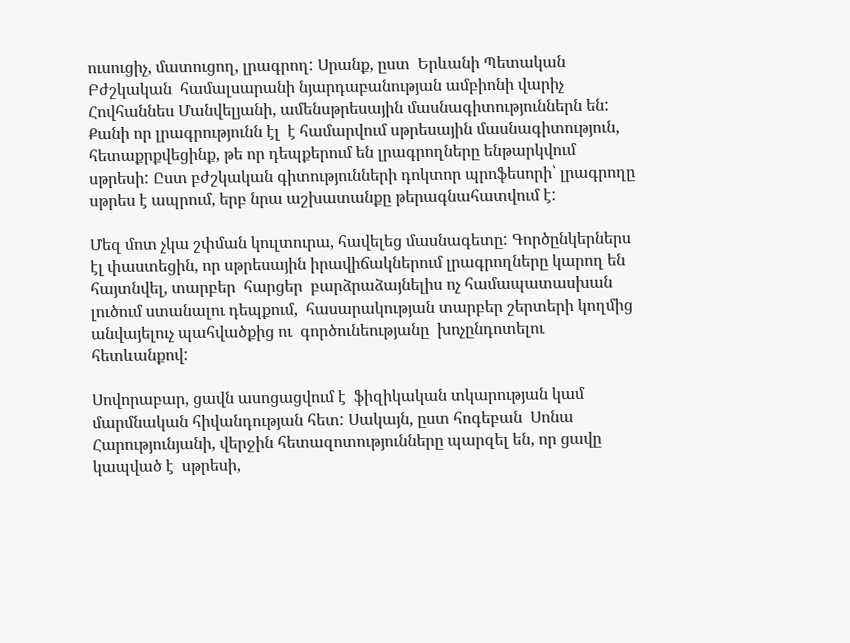ուսուցիչ, մատուցող, լրագրող: Սրանք, ըստ  Երևանի Պետական Բժշկական  համալսարանի նյարդաբանության ամբիոնի վարիչ Հովհաննես Մանվելյանի, ամենսթրեսային մասնագիտություններն են: Քանի որ լրագրությունն էլ  է համարվում սթրեսային մասնագիտություն, հետաքրքվեցինք, թե որ դեպքերում են լրագրողները ենթարկվում սթրեսի: Ըստ բժշկական գիտությունների դոկտոր պրոֆեսորի՝ լրագրողը սթրես է ապրում, երբ նրա աշխատանքը թերագնահատվում է:

Մեզ մոտ չկա շփման կուլտուրա, հավելեց մասնագետը: Գործընկերներս էլ փաստեցին, որ սթրեսային իրավիճակներում լրագրողները կարող են հայտնվել, տարբեր  հարցեր  բարձրաձայնելիս ոչ համապատասխան լուծում ստանալու դեպքում,  հասարակության տարբեր շերտերի կողմից անվայելուչ պահվածքից ու  գործունեությանը  խոչընդոտելու հետևանքով:

Սովորաբար, ցավն ասոցացվում է  ֆիզիկական տկարության կամ մարմնական հիվանդության հետ: Սակայն, ըստ հոգեբան  Սոնա Հարությունյանի, վերջին հետազոտությունները պարզել են, որ ցավը կապված է  սթրեսի,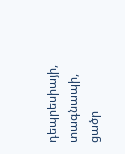դեպրեսիայի, տագնապի, ցածր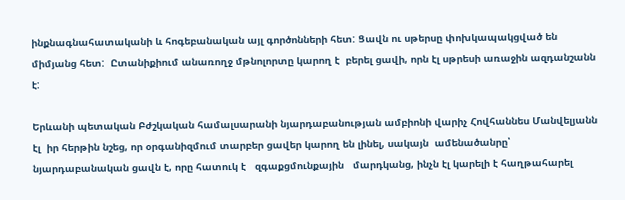ինքնագնահատականի և հոգեբանական այլ գործոնների հետ: Ցավն ու սթերսը փոխկապակցված են միմյանց հետ:  Ըտանիքիում անառողջ մթնոլորտը կարող է  բերել ցավի, որն էլ սթրեսի առաջին ազդանշանն է:

Երևանի պետական Բժշկական համալսարանի նյարդաբանության ամբիոնի վարիչ Հովհաննես Մանվելյանն էլ  իր հերթին նշեց, որ օրգանիզմում տարբեր ցավեր կարող են լինել, սակայն  ամենածանրը՝ նյարդաբանական ցավն է, որը հատուկ է   զգաքցմունքային   մարդկանց, ինչն էլ կարելի է հաղթահարել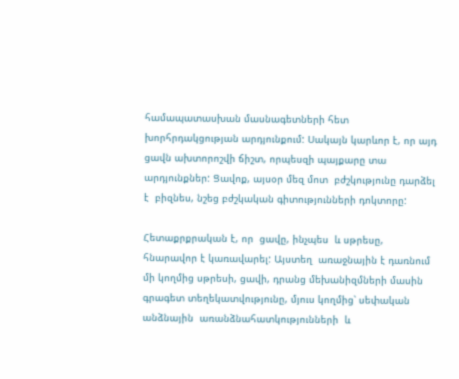համապատասխան մասնագետների հետ խորհրդակցության արդյունքում: Սակայն կարևոր է, որ այդ ցավն ախտորոշվի ճիշտ, որպեսզի պայքարը տա արդյունքներ: Ցավոք, այսօր մեզ մոտ  բժշկությունը դարձել է  բիզնես, նշեց բժշկական գիտությունների դոկտորը:

Հետաքրքրական է, որ  ցավը, ինչպես  և սթրեսը, հնարավոր է կառավարել: Այստեղ  առաջնային է դառնում մի կողմից սթրեսի, ցավի, դրանց մեխանիզմների մասին գրագետ տեղեկատվությունը, մյուս կողմից՝ սեփական անձնային  առանձնահատկությունների  և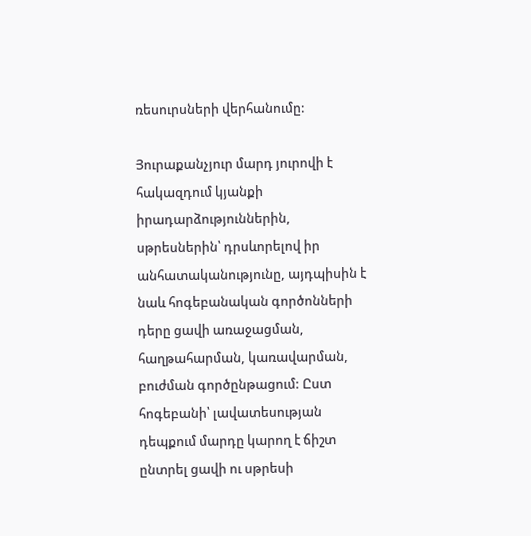ռեսուրսների վերհանումը:

Յուրաքանչյուր մարդ յուրովի է հակազդում կյանքի իրադարձություններին, սթրեսներին՝ դրսևորելով իր անհատականությունը, այդպիսին է նաև հոգեբանական գործոնների դերը ցավի առաջացման, հաղթահարման, կառավարման, բուժման գործընթացում: Ըստ հոգեբանի՝ լավատեսության դեպքում մարդը կարող է ճիշտ ընտրել ցավի ու սթրեսի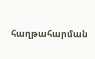հաղթահարման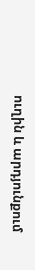ուղին և արդյունքում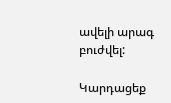ավելի արագ բուժվել:

Կարդացեք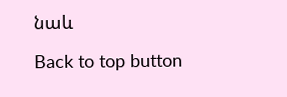նաև

Back to top button